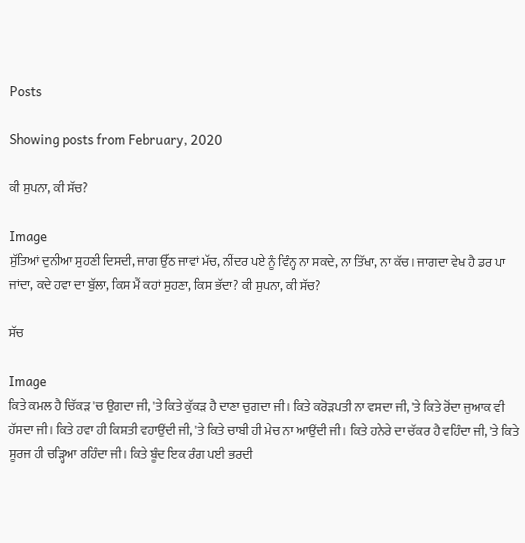Posts

Showing posts from February, 2020

ਕੀ ਸੁਪਨਾ, ਕੀ ਸੱਚ?

Image
ਸੁੱਤਿਆਂ ਦੁਨੀਆ ਸੁਹਣੀ ਦਿਸਦੀ, ਜਾਗ ਉੱਠ ਜਾਵਾਂ ਮੱਚ, ਨੀਂਦਰ ਪਏ ਨੂੰ ਵਿੰਨ੍ਹ ਨਾ ਸਕਦੇ, ਨਾ ਤਿੱਖਾ, ਨਾ ਕੱਚ। ਜਾਗਦਾ ਵੇਖ ਹੈ ਡਰ ਪਾ ਜਾਂਦਾ, ਕਦੇ ਹਵਾ ਦਾ ਬੁੱਲਾ, ਕਿਸ ਮੈਂ ਕਹਾਂ ਸੁਹਣਾ, ਕਿਸ ਭੱਦਾ? ਕੀ ਸੁਪਨਾ, ਕੀ ਸੱਚ?

ਸੱਚ

Image
ਕਿਤੇ ਕਮਲ ਹੈ ਚਿੱਕੜ 'ਚ ਉਗਦਾ ਜੀ, 'ਤੇ ਕਿਤੇ ਕੁੱਕੜ ਹੈ ਦਾਣਾ ਚੁਗਦਾ ਜੀ। ਕਿਤੇ ਕਰੋੜਪਤੀ ਨਾ ਵਸਦਾ ਜੀ, 'ਤੇ ਕਿਤੇ ਰੋਂਦਾ ਜੁਆਕ ਵੀ ਹੱਸਦਾ ਜੀ। ਕਿਤੇ ਹਵਾ ਹੀ ਕਿਸ਼ਤੀ ਵਹਾਉਂਦੀ ਜੀ, 'ਤੇ ਕਿਤੇ ਚਾਬੀ ਹੀ ਮੇਚ ਨਾ ਆਉਂਦੀ ਜੀ। ਕਿਤੇ ਹਨੇਰੇ ਦਾ ਚੱਕਰ ਹੈ ਵਹਿੰਦਾ ਜੀ, 'ਤੇ ਕਿਤੇ ਸੂਰਜ ਹੀ ਚੜ੍ਹਿਆ ਰਹਿੰਦਾ ਜੀ। ਕਿਤੇ ਬੂੰਦ ਇਕ ਰੰਗ ਪਈ ਭਰਦੀ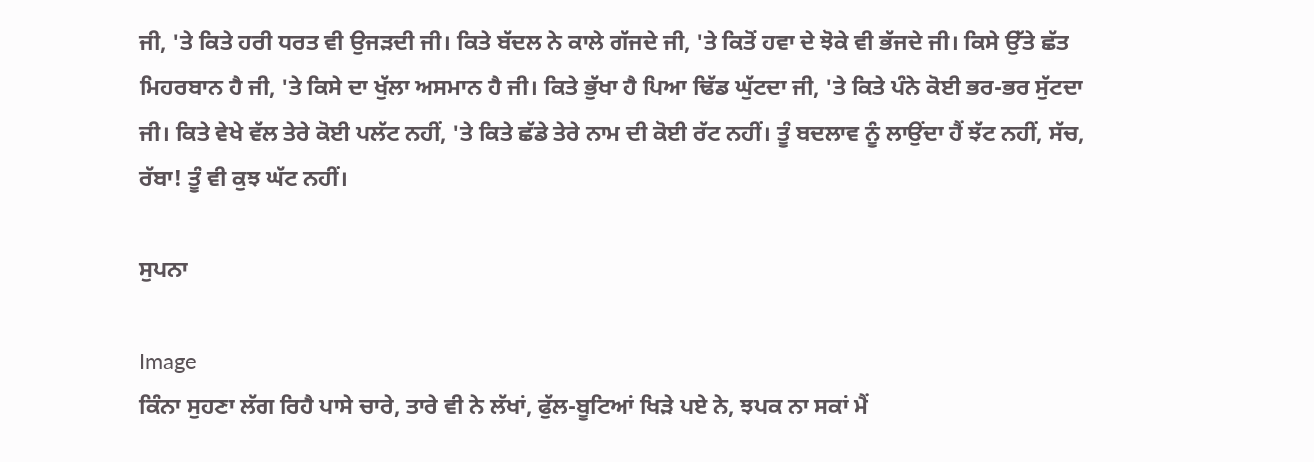ਜੀ, 'ਤੇ ਕਿਤੇ ਹਰੀ ਧਰਤ ਵੀ ਉਜੜਦੀ ਜੀ। ਕਿਤੇ ਬੱਦਲ ਨੇ ਕਾਲੇ ਗੱਜਦੇ ਜੀ, 'ਤੇ ਕਿਤੋਂ ਹਵਾ ਦੇ ਝੋਕੇ ਵੀ ਭੱਜਦੇ ਜੀ। ਕਿਸੇ ਉੱਤੇ ਛੱਤ ਮਿਹਰਬਾਨ ਹੈ ਜੀ, 'ਤੇ ਕਿਸੇ ਦਾ ਖੁੱਲਾ ਅਸਮਾਨ ਹੈ ਜੀ। ਕਿਤੇ ਭੁੱਖਾ ਹੈ ਪਿਆ ਢਿੱਡ ਘੁੱਟਦਾ ਜੀ, 'ਤੇ ਕਿਤੇ ਪੰਨੇ ਕੋਈ ਭਰ-ਭਰ ਸੁੱਟਦਾ ਜੀ। ਕਿਤੇ ਵੇਖੇ ਵੱਲ ਤੇਰੇ ਕੋਈ ਪਲੱਟ ਨਹੀਂ, 'ਤੇ ਕਿਤੇ ਛੱਡੇ ਤੇਰੇ ਨਾਮ ਦੀ ਕੋਈ ਰੱਟ ਨਹੀਂ। ਤੂੰ ਬਦਲਾਵ ਨੂੰ ਲਾਉਂਦਾ ਹੈਂ ਝੱਟ ਨਹੀਂ, ਸੱਚ, ਰੱਬਾ! ਤੂੰ ਵੀ ਕੁਝ ਘੱਟ ਨਹੀਂ।

ਸੁਪਨਾ

Image
ਕਿੰਨਾ ਸੁਹਣਾ ਲੱਗ ਰਿਹੈ ਪਾਸੇ ਚਾਰੇ, ਤਾਰੇ ਵੀ ਨੇ ਲੱਖਾਂ, ਫੁੱਲ-ਬੂਟਿਆਂ ਖਿੜੇ ਪਏ ਨੇ, ਝਪਕ ਨਾ ਸਕਾਂ ਮੈਂ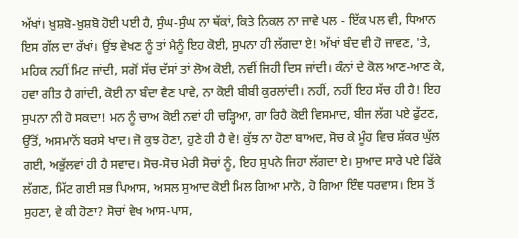ਅੱਖਾਂ। ਖ਼ੁਸ਼ਬੋ-ਖ਼ੁਸ਼ਬੋ ਹੋਈ ਪਈ ਹੈ, ਸੁੰਘ-ਸੁੰਘ ਨਾ ਥੱਕਾਂ, ਕਿਤੇ ਨਿਕਲ ਨਾ ਜਾਵੇ ਪਲ - ਇੱਕ ਪਲ ਵੀ, ਧਿਆਨ ਇਸ ਗੱਲ ਦਾ ਰੱਖਾਂ। ਉਂਝ ਵੇਖਣ ਨੂੰ ਤਾਂ ਮੈਨੂੰ ਇਹ ਕੋਈ, ਸੁਪਨਾ ਹੀ ਲੱਗਦਾ ਏ! ਅੱਖਾਂ ਬੰਦ ਵੀ ਹੋ ਜਾਵਣ, 'ਤੇ, ਮਹਿਕ ਨਹੀਂ ਮਿਟ ਜਾਂਦੀ, ਸਗੋਂ ਸੱਚ ਦੱਸਾਂ ਤਾਂ ਲੋਅ ਕੋਈ, ਨਵੀਂ ਜਿਹੀ ਦਿਸ ਜਾਂਦੀ। ਕੰਨਾਂ ਦੇ ਕੋਲ ਆਣ-ਆਣ ਕੇ, ਹਵਾ ਗੀਤ ਹੈ ਗਾਂਦੀ, ਕੋਈ ਨਾ ਬੰਦਾ ਵੈਣ ਪਾਵੇ, ਨਾ ਕੋਈ ਬੀਬੀ ਕੁਰਲਾਂਦੀ। ਨਹੀਂ, ਨਹੀਂ ਇਹ ਸੱਚ ਹੀ ਹੈ! ਇਹ ਸੁਪਨਾ ਨੀ ਹੋ ਸਕਦਾ! ਮਨ ਨੂੰ ਚਾਅ ਕੋਈ ਨਵਾਂ ਹੀ ਚੜ੍ਹਿਆ, ਗਾ ਰਿਹੈ ਕੋਈ ਵਿਸਮਾਦ, ਬੀਜ ਲੱਗ ਪਏ ਫੁੱਟਣ, ਉੱਤੋਂ, ਅਸਮਾਨੋਂ ਬਰਸੇ ਖਾਦ। ਜੋ ਕੁਝ ਹੋਣਾ, ਹੁਣੇ ਹੀ ਹੈ ਵੇ! ਕੁੱਝ ਨਾ ਹੋਣਾ ਬਾਅਦ, ਸੋਚ ਕੇ ਮੂੰਹ ਵਿਚ ਸ਼ੱਕਰ ਘੁੱਲ ਗਈ, ਅਭੁੱਲਵਾਂ ਹੀ ਹੈ ਸਵਾਦ। ਸੋਚ-ਸੋਚ ਮੇਰੀ ਸੋਚਾਂ ਨੂੰ, ਇਹ ਸੁਪਨੇ ਜਿਹਾ ਲੱਗਦਾ ਏ। ਸੁਆਦ ਸਾਰੇ ਪਏ ਫਿੱਕੇ ਲੱਗਣ, ਮਿੱਟ ਗਈ ਸਭ ਪਿਆਸ, ਅਸਲ ਸੁਆਦ ਕੋਈ ਮਿਲ ਗਿਆ ਮਾਨੋ, ਹੋ ਗਿਆ ਇੰਞ ਧਰਵਾਸ। ਇਸ ਤੋਂ ਸੁਹਣਾ, ਵੇ ਕੀ ਹੋਣਾ? ਸੋਚਾਂ ਵੇਖ ਆਸ-ਪਾਸ,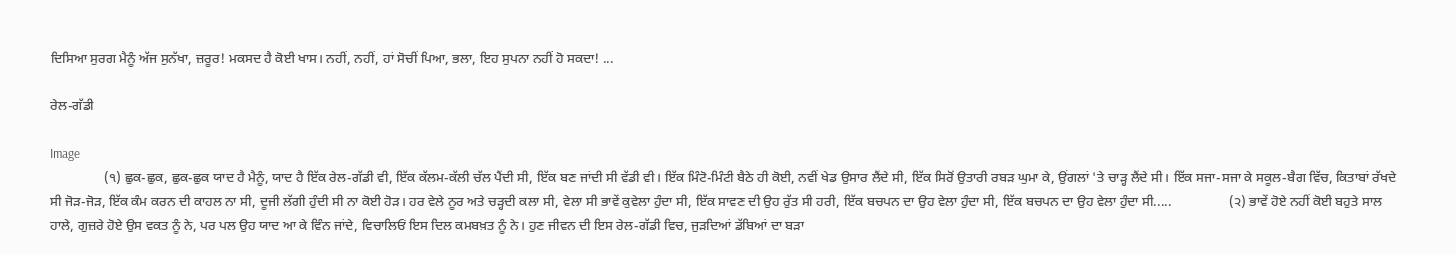ਦਿਸਿਆ ਸੁਰਗ ਮੈਨੂੰ ਅੱਜ ਸੁਨੱਖਾ, ਜ਼ਰੂਰ! ਮਕਸਦ ਹੈ ਕੋਈ ਖਾਸ। ਨਹੀਂ, ਨਹੀਂ, ਹਾਂ ਸੋਚੀਂ ਪਿਆ, ਭਲਾ, ਇਹ ਸੁਪਨਾ ਨਹੀਂ ਹੋ ਸਕਦਾ! ...

ਰੇਲ-ਗੱਡੀ

Image
                (੧) ਛੁਕ-ਛੁਕ, ਛੁਕ-ਛੁਕ ਯਾਦ ਹੈ ਮੈਨੂੰ, ਯਾਦ ਹੈ ਇੱਕ ਰੇਲ-ਗੱਡੀ ਵੀ, ਇੱਕ ਕੱਲਮ-ਕੱਲੀ ਚੱਲ ਪੈਂਦੀ ਸੀ, ਇੱਕ ਬਣ ਜਾਂਦੀ ਸੀ ਵੱਡੀ ਵੀ। ਇੱਕ ਮਿੰਟੋ-ਮਿੰਟੀ ਬੈਠੇ ਹੀ ਕੋਈ, ਨਵੀਂ ਖੇਡ ਉਸਾਰ ਲੈਂਦੇ ਸੀ, ਇੱਕ ਸਿਰੋਂ ਉਤਾਰੀ ਰਬੜ ਘੁਮਾ ਕੇ, ਉਂਗਲਾਂ 'ਤੇ ਚਾੜ੍ਹ ਲੈਂਦੇ ਸੀ। ਇੱਕ ਸਜਾ-ਸਜਾ ਕੇ ਸਕੂਲ-ਬੈਗ ਵਿੱਚ, ਕਿਤਾਬਾਂ ਰੱਖਦੇ ਸੀ ਜੋੜ-ਜੋੜ, ਇੱਕ ਕੰਮ ਕਰਨ ਦੀ ਕਾਹਲ ਨਾ ਸੀ, ਦੂਜੀ ਲੱਗੀ ਹੁੰਦੀ ਸੀ ਨਾ ਕੋਈ ਹੋੜ। ਹਰ ਵੇਲੇ ਨੂਰ ਅਤੇ ਚੜ੍ਹਦੀ ਕਲਾ ਸੀ, ਵੇਲਾ ਸੀ ਭਾਵੇਂ ਕੁਵੇਲਾ ਹੁੰਦਾ ਸੀ, ਇੱਕ ਸਾਵਣ ਦੀ ਉਹ ਰੁੱਤ ਸੀ ਹਰੀ, ਇੱਕ ਬਚਪਨ ਦਾ ਉਹ ਵੇਲਾ ਹੁੰਦਾ ਸੀ, ਇੱਕ ਬਚਪਨ ਦਾ ਉਹ ਵੇਲਾ ਹੁੰਦਾ ਸੀ.....                 (੨) ਭਾਵੇਂ ਹੋਏ ਨਹੀਂ ਕੋਈ ਬਹੁਤੇ ਸਾਲ ਹਾਲੇ, ਗੁਜ਼ਰੇ ਹੋਏ ਉਸ ਵਕਤ ਨੂੰ ਨੇ, ਪਰ ਪਲ ਉਹ ਯਾਦ ਆ ਕੇ ਵਿੰਨ ਜਾਂਦੇ, ਵਿਚਾਲਿਓਂ ਇਸ ਦਿਲ ਕਮਬਖ਼ਤ ਨੂੰ ਨੇ। ਹੁਣ ਜੀਵਨ ਦੀ ਇਸ ਰੇਲ-ਗੱਡੀ ਵਿਚ, ਜੁੜਦਿਆਂ ਡੱਬਿਆਂ ਦਾ ਬੜਾ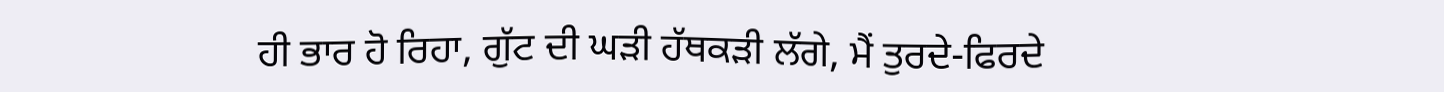ਹੀ ਭਾਰ ਹੋ ਰਿਹਾ, ਗੁੱਟ ਦੀ ਘੜੀ ਹੱਥਕੜੀ ਲੱਗੇ, ਮੈਂ ਤੁਰਦੇ-ਫਿਰਦੇ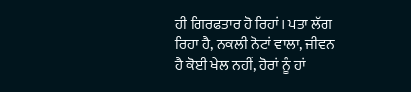ਹੀ ਗਿਰਫਤਾਰ ਹੋ ਰਿਹਾਂ। ਪਤਾ ਲੱਗ ਰਿਹਾ ਹੈ, ਨਕਲੀ ਨੋਟਾਂ ਵਾਲਾ, ਜੀਵਨ ਹੈ ਕੋਈ ਖੇਲ ਨਹੀਂ, ਹੋਰਾਂ ਨੂੰ ਹਾਂ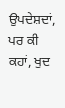ਉਪਦੇਸ਼ਦਾਂ, ਪਰ ਕੀ ਕਹਾਂ, ਖੁਦ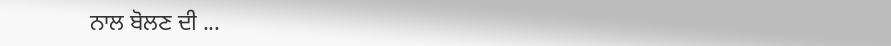ਨਾਲ ਬੋਲਣ ਦੀ ...